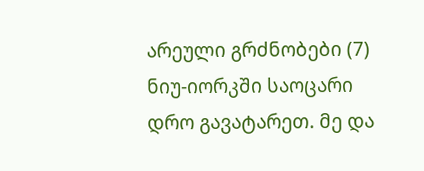არეული გრძნობები (7)
ნიუ-იორკში საოცარი დრო გავატარეთ. მე და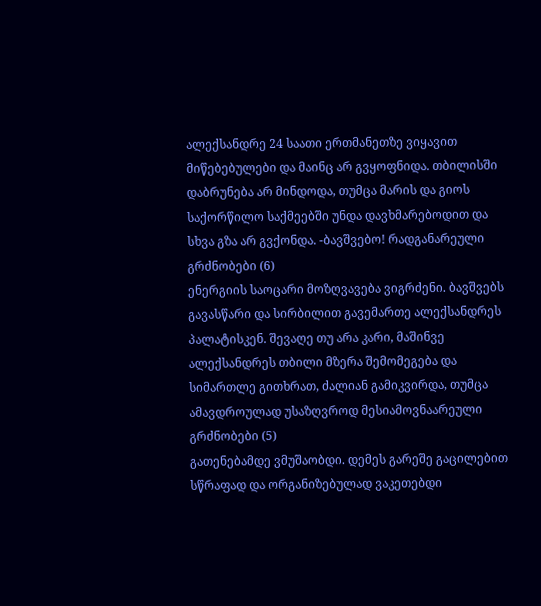ალექსანდრე 24 საათი ერთმანეთზე ვიყავით მიწებებულები და მაინც არ გვყოფნიდა. თბილისში დაბრუნება არ მინდოდა, თუმცა მარის და გიოს საქორწილო საქმეებში უნდა დავხმარებოდით და სხვა გზა არ გვქონდა. -ბავშვებო! რადგანარეული გრძნობები (6)
ენერგიის საოცარი მოზღვავება ვიგრძენი. ბავშვებს გავასწარი და სირბილით გავემართე ალექსანდრეს პალატისკენ. შევაღე თუ არა კარი, მაშინვე ალექსანდრეს თბილი მზერა შემომეგება და სიმართლე გითხრათ, ძალიან გამიკვირდა, თუმცა ამავდროულად უსაზღვროდ მესიამოვნაარეული გრძნობები (5)
გათენებამდე ვმუშაობდი. დემეს გარეშე გაცილებით სწრაფად და ორგანიზებულად ვაკეთებდი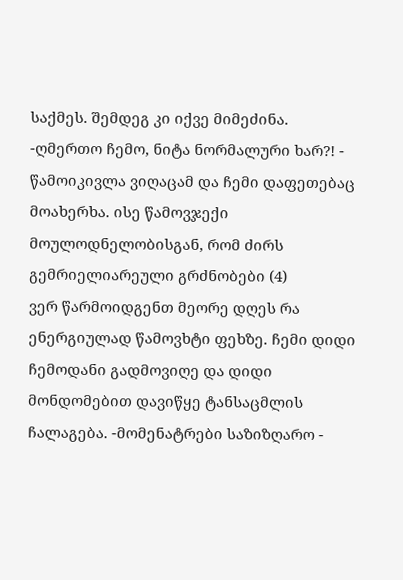საქმეს. შემდეგ კი იქვე მიმეძინა. -ღმერთო ჩემო, ნიტა ნორმალური ხარ?! - წამოიკივლა ვიღაცამ და ჩემი დაფეთებაც მოახერხა. ისე წამოვჯექი მოულოდნელობისგან, რომ ძირს გემრიელიარეული გრძნობები (4)
ვერ წარმოიდგენთ მეორე დღეს რა ენერგიულად წამოვხტი ფეხზე. ჩემი დიდი ჩემოდანი გადმოვიღე და დიდი მონდომებით დავიწყე ტანსაცმლის ჩალაგება. -მომენატრები საზიზღარო -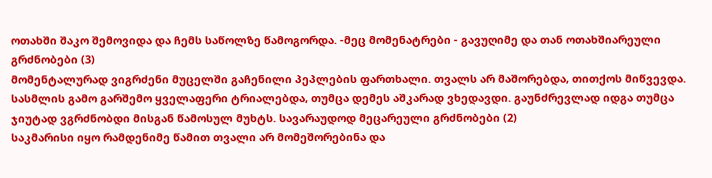ოთახში შაკო შემოვიდა და ჩემს საწოლზე წამოგორდა. -მეც მომენატრები - გავუღიმე და თან ოთახშიარეული გრძნობები (3)
მომენტალურად ვიგრძენი მუცელში გაჩენილი პეპლების ფართხალი. თვალს არ მაშორებდა, თითქოს მიწვევდა. სასმლის გამო გარშემო ყველაფერი ტრიალებდა, თუმცა დემეს აშკარად ვხედავდი. გაუნძრევლად იდგა თუმცა ჯიუტად ვგრძნობდი მისგან წამოსულ მუხტს. სავარაუდოდ მეცარეული გრძნობები (2)
საკმარისი იყო რამდენიმე წამით თვალი არ მომეშორებინა და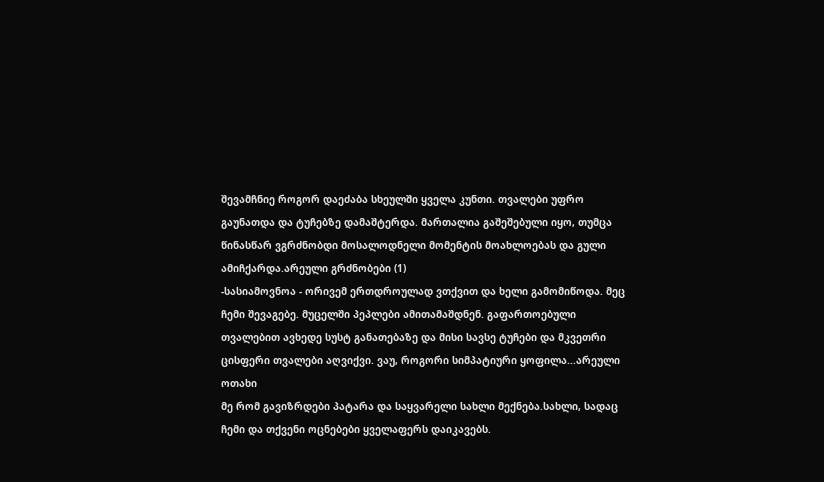შევამჩნიე როგორ დაეძაბა სხეულში ყველა კუნთი. თვალები უფრო გაუნათდა და ტუჩებზე დამაშტერდა. მართალია გაშეშებული იყო, თუმცა წინასწარ ვგრძნობდი მოსალოდნელი მომენტის მოახლოებას და გული ამიჩქარდა.არეული გრძნობები (1)
-სასიამოვნოა - ორივემ ერთდროულად ვთქვით და ხელი გამომიწოდა. მეც ჩემი შევაგებე. მუცელში პეპლები ამითამაშდნენ. გაფართოებული თვალებით ავხედე სუსტ განათებაზე და მისი სავსე ტუჩები და მკვეთრი ცისფერი თვალები აღვიქვი. ვაუ, როგორი სიმპატიური ყოფილა...არეული ოთახი
მე რომ გავიზრდები პატარა და საყვარელი სახლი მექნება.სახლი, სადაც ჩემი და თქვენი ოცნებები ყველაფერს დაიკავებს.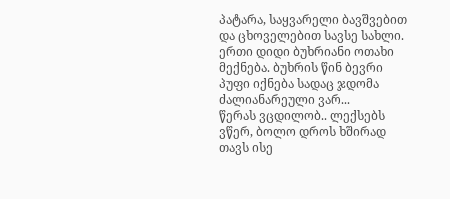პატარა, საყვარელი ბავშვებით და ცხოველებით სავსე სახლი. ერთი დიდი ბუხრიანი ოთახი მექნება. ბუხრის წინ ბევრი პუფი იქნება სადაც ჯდომა ძალიანარეული ვარ...
წერას ვცდილობ.. ლექსებს ვწერ, ბოლო დროს ხშირად თავს ისე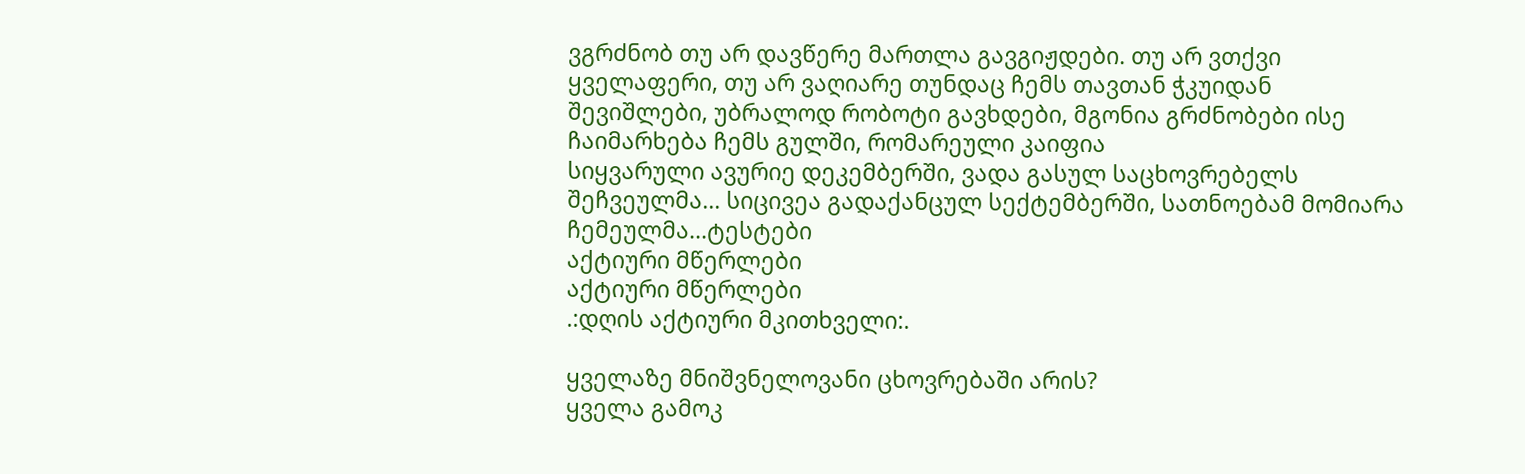ვგრძნობ თუ არ დავწერე მართლა გავგიჟდები. თუ არ ვთქვი ყველაფერი, თუ არ ვაღიარე თუნდაც ჩემს თავთან ჭკუიდან შევიშლები, უბრალოდ რობოტი გავხდები, მგონია გრძნობები ისე ჩაიმარხება ჩემს გულში, რომარეული კაიფია
სიყვარული ავურიე დეკემბერში, ვადა გასულ საცხოვრებელს შეჩვეულმა... სიცივეა გადაქანცულ სექტემბერში, სათნოებამ მომიარა ჩემეულმა...ტესტები
აქტიური მწერლები
აქტიური მწერლები
.:დღის აქტიური მკითხველი:.

ყველაზე მნიშვნელოვანი ცხოვრებაში არის?
ყველა გამოკ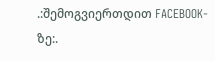.:შემოგვიერთდით FACEBOOK-ზე:.